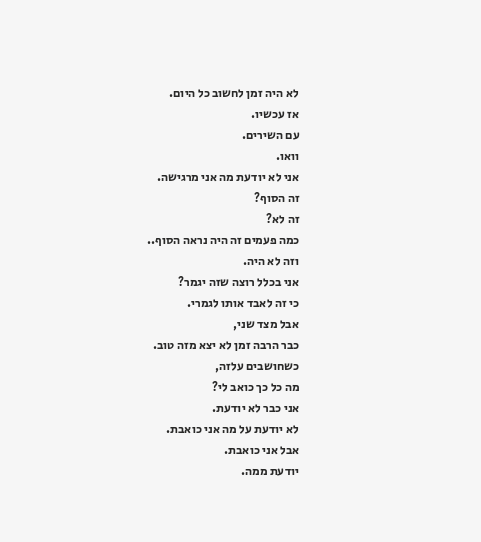לא היה זמן לחשוב כל היום.
אז עכשיו.
עם השירים.
וואו.
אני לא יודעת מה אני מרגישה.
זה הסוף?
זה לא?
כמה פעמים זה היה נראה הסוף..
וזה לא היה.
אני בכלל רוצה שזה יגמר?
כי זה לאבד אותו לגמרי.
אבל מצד שני,
כבר הרבה זמן לא יצא מזה טוב.
כשחושבים עלזה,
מה כל כך כואב לי?
אני כבר לא יודעת.
לא יודעת על מה אני כואבת.
אבל אני כואבת.
יודעת ממה.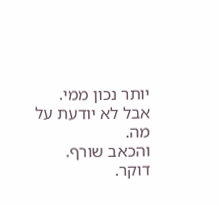יותר נכון ממי.
אבל לא יודעת על מה.
והכאב שורף.
דוקר.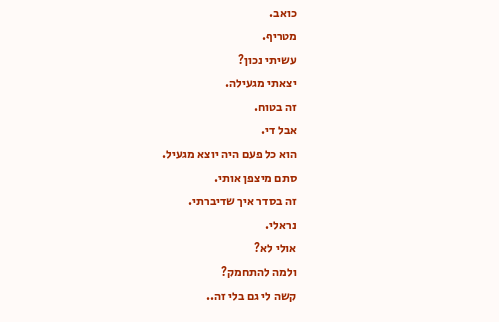כואב.
מטריף.
עשיתי נכון?
יצאתי מגעילה.
זה בטוח.
אבל די.
הוא כל פעם היה יוצא מגעיל.
סתם מיצפן אותי.
זה בסדר איך שדיברתי.
נראלי.
אולי לא?
ולמה להתחמק?
קשה לי גם בלי זה..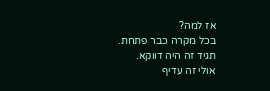אז למה?
בכל מקרה כבר פתחת.
תגיד זה היה דווקא.
אולי זה עדיף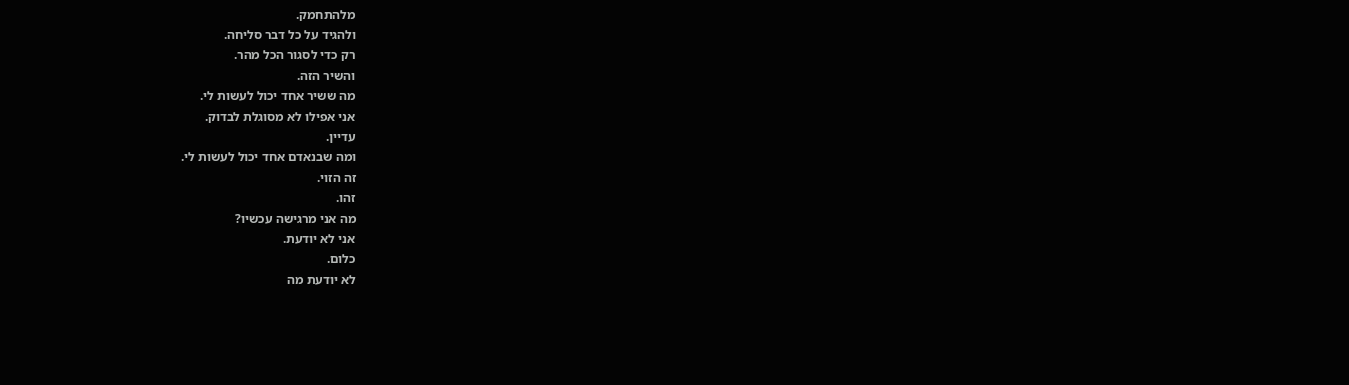מלהתחמק.
ולהגיד על כל דבר סליחה.
רק כדי לסגור הכל מהר.
והשיר הזה.
מה ששיר אחד יכול לעשות לי.
אני אפילו לא מסוגלת לבדוק.
עדיין.
ומה שבנאדם אחד יכול לעשות לי.
זה הזוי.
זהו.
מה אני מרגישה עכשיו?
אני לא יודעת.
כלום.
לא יודעת מה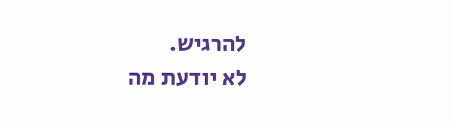להרגיש.
לא יודעת מה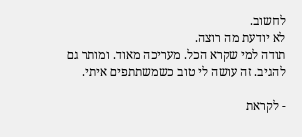לחשוב.
לא יודעת מה רוצה.
תודה למי שקרא הכל. מעריכה מאוד. ומותר גם להגיב. זה עושה לי טוב כשמשתתפים איתי.

- לקראת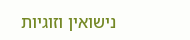נישואין וזוגיות